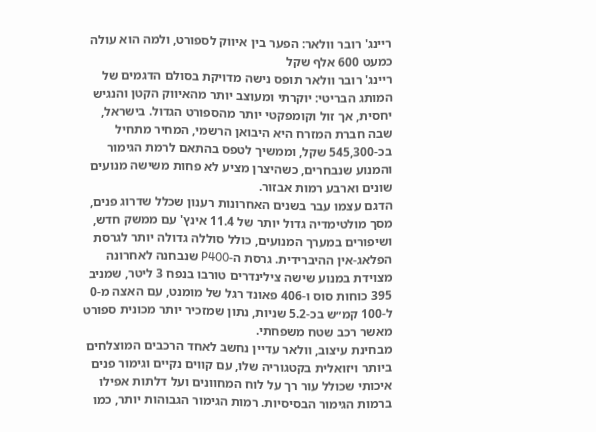ריינג' רובר וולאר: הפער בין איווק לספורט, ולמה הוא עולה כמעט 600 אלף שקל
ריינג' רובר וולאר תופס נישה מדויקת בסולם הדגמים של המותג הבריטי: יוקרתי ומעוצב יותר מהאיווק הקטן והנגיש יחסית, אך זול וקומפקטי יותר מהספורט הגדול. בישראל, שבה חברת המזרח היא היבואן הרשמי, המחיר מתחיל בכ-545,300 שקל, וממשיך לטפס בהתאם לרמת הגימור והמנוע שנבחרים, כשהיצרן מציע לא פחות משישה מנועים שונים וארבע רמות אבזור.
הדגם עצמו עבר בשנים האחרונות רענון שכלל שדרוג פנים, מסך מולטימדיה גדול יותר של 11.4 אינץ' עם ממשק חדש, ושיפורים במערך המנועים, כולל סוללה גדולה יותר לגרסת הפלאג-אין ההיברידית. גרסת ה-P400 שנבחנה לאחרונה מצוידת במנוע שישה צילינדרים טורבו בנפח 3 ליטר, שמניב 395 כוחות סוס ו-406 פאונד רגל של מומנט, עם האצה מ-0 ל-100 קמ״ש בכ-5.2 שניות, נתון שמזכיר יותר מכונית ספורט מאשר רכב שטח משפחתי.
מבחינת עיצוב, וולאר עדיין נחשב לאחד הרכבים המוצלחים ביותר ויזואלית בקטגוריה שלו, עם קווים נקיים וגימור פנים איכותי שכולל עור רך על לוח המחוונים ועל דלתות אפילו ברמות הגימור הבסיסיות. רמות הגימור הגבוהות יותר, כמו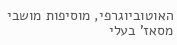האוטוביוגרפי, מוסיפות מושבי מסאז' בעלי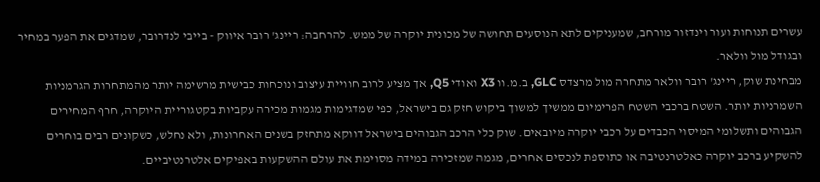עשרים תנוחות ועור וינדזור מורחב, שמעניקים לתא הנוסעים תחושה של מכונית יוקרה של ממש. להרחבה: ריינג' רובר איווק - בייבי לנדרובר, שמדגים את הפער במחיר ובגודל מול וולאר.
מבחינת שוק, ריינג' רובר וולאר מתחרה מול מרצדס GLC, ב.מ.וו X3 ואודי Q5, אך מציע לרוב חוויית עיצוב ונוכחות כבישית מרשימה יותר מהמתחרות הגרמניות השמרניות יותר. השטח ברכבי השטח הפרימיום ממשיך למשוך ביקוש חזק גם בישראל, כפי שמדגימות מגמות מכירה עקביות בקטגוריית היוקרה, חרף המחירים הגבוהים ותשלומי המיסוי הכבדים על רכבי יוקרה מיובאים. שוק כלי הרכב הגבוהים בישראל דווקא מתחזק בשנים האחרונות, ולא נחלש, כשקונים רבים בוחרים להשקיע ברכב יוקרה כאלטרנטיבה או כתוספת לנכסים אחרים, מגמה שמזכירה במידה מסוימת את עולם ההשקעות באפיקים אלטרנטיביים.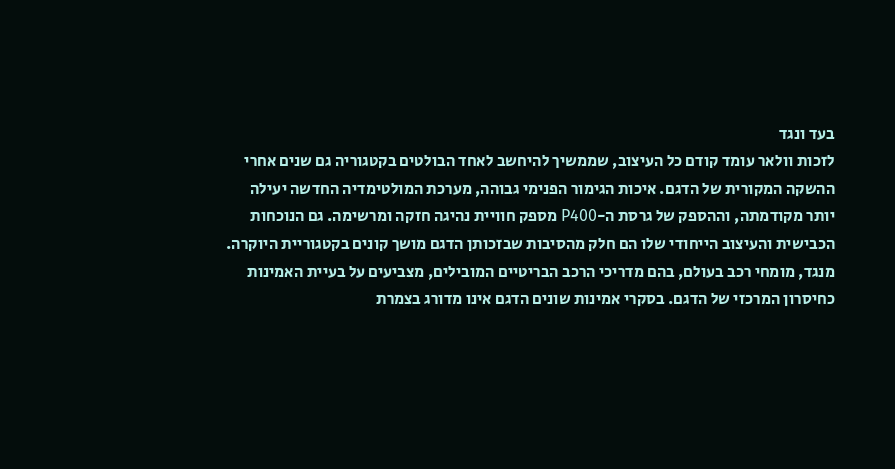בעד ונגד
לזכות וולאר עומד קודם כל העיצוב, שממשיך להיחשב לאחד הבולטים בקטגוריה גם שנים אחרי ההשקה המקורית של הדגם. איכות הגימור הפנימי גבוהה, מערכת המולטימדיה החדשה יעילה יותר מקודמתה, וההספק של גרסת ה-P400 מספק חוויית נהיגה חזקה ומרשימה. גם הנוכחות הכבישית והעיצוב הייחודי שלו הם חלק מהסיבות שבזכותן הדגם מושך קונים בקטגוריית היוקרה.
מנגד, מומחי רכב בעולם, בהם מדריכי הרכב הבריטיים המובילים, מצביעים על בעיית האמינות כחיסרון המרכזי של הדגם. בסקרי אמינות שונים הדגם אינו מדורג בצמרת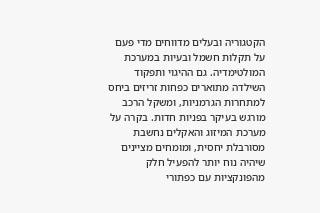הקטגוריה ובעלים מדווחים מדי פעם על תקלות חשמל ובעיות במערכת המולטימדיה. גם ההיגוי ותפקוד השילדה מתוארים כפחות זריזים ביחס למתחרות הגרמניות, ומשקל הרכב מורגש בעיקר בפניות חדות. בקרה על מערכת המיזוג והאקלים נחשבת מסורבלת יחסית, ומומחים מציינים שיהיה נוח יותר להפעיל חלק מהפונקציות עם כפתורי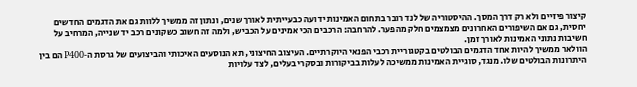קיצור פיזיים ולא רק דרך המסך. ההיסטוריה של לנד רובר בתחום האמינות ידועה כבעייתית לאורך שנים, ונתון זה ממשיך ללוות גם את הדגמים החדשים יחסית, גם אם השיפורים האחרונים מצמצמים חלק מהפער. להרחבה: הרכבים הכי אמינים על הכביש, ולמה זה חשוב כשקונים רכב יד שנייה, המרחיב על חשיבות נתוני האמינות לאורך זמן.
הוולאר ממשיך להיות אחד הדגמים הבולטים בקטגוריית רכבי הפנאי היוקרתיים. העיצוב החיצוני, תא הנוסעים האיכותי והביצועים של גרסת ה‑P400 הם בין היתרונות הבולטים שלו. מנגד, סוגיית האמינות ממשיכה לעלות בביקורות ובסקרי בעלים, לצד עלויות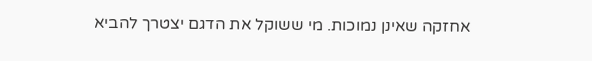אחזקה שאינן נמוכות. מי ששוקל את הדגם יצטרך להביא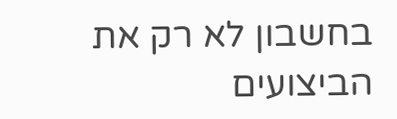בחשבון לא רק את הביצועים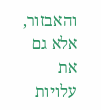והאבזור, אלא גם את עלויות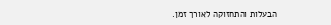הבעלות והתחזוקה לאורך זמן.